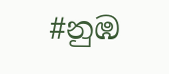#නුඹ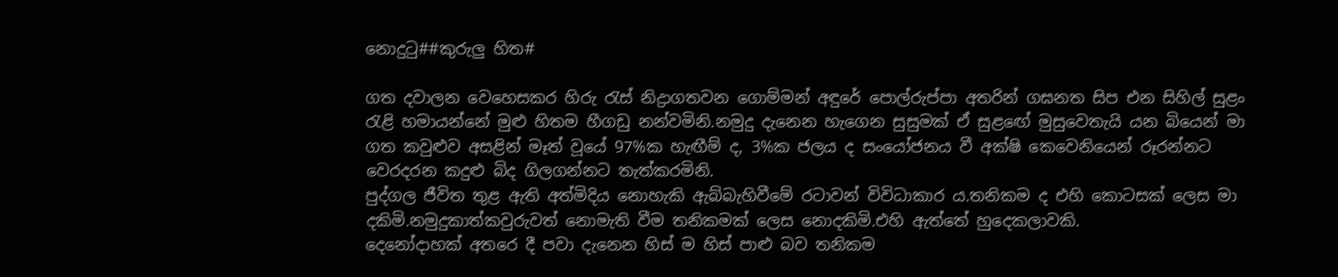නොදුටු##කුරුලු හිත#

ගත දවාලන වෙහෙසකර හිරු රැස් නිද්‍රාගතවන ගොම්මන් අඳුරේ පොල්රුප්පා අතරින් ගඝනත සිප එන සිහිල් සුළං රැළි හමායන්නේ මුළු හිතම හීගඩු නන්වමිනි.නමුදු දැනෙන හැගෙන සුසුමක් ඒ සුළඟේ මුසුවෙතැයි යන බියෙන් මා ගත කවුළුව අසළින් මෑත් වූයේ 97%ක හැඟීම් ද, 3%ක ජලය ද සංයෝජනය වී අක්ෂි කෙවෙනියෙන් රූරන්නට වෙරදරන කදුළු බිද ගිලගන්නට තැත්කරමිනි.
පුද්ගල ජීවිත තුළ ඇති අත්මිදිය නොහැකි ඇබ්බැහිවීමේ රටාවන් විවිධාකාර ය.තනිකම ද එහි කොටසක් ලෙස මා දකිමි.නමුදුකාත්කවුරුවත් නොමැති වීම තනිකමක් ලෙස නොදකිමි.එහි ඇත්තේ හුදෙකලාවකි.
දෙනෝදාහක් අතරෙ දී පවා දැනෙන හිස් ම හිස් පාළු බව තනිකම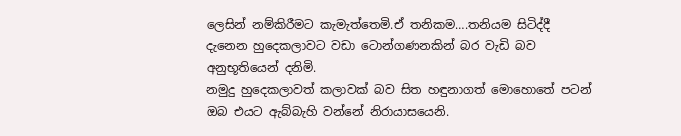ලෙසින් නම්කිරීමට කැමැත්තෙමි.ඒ තනිකම….තනියම සිටිද්දී දැනෙන හුදෙකලාවට වඩා ටොන්ගණනකින් බර වැඩි බව අනුභූතියෙන් දනිමි.
නමුදු හුදෙකලාවත් කලාවක් බව සිත හඳුනාගත් මොහොතේ පටන් ඔබ එයට ඇබ්බැහි වන්නේ නිරායාසයෙනි.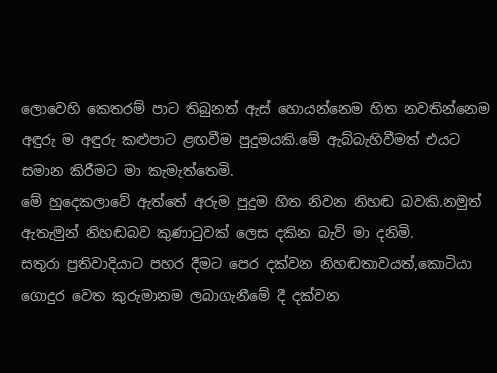ලොවෙහි කෙතරම් පාට තිබුනත් ඇස් හොයන්නෙම හිත නවතින්නෙම අඳුරු ම අඳුරු කළුපාට ළඟවීම පුදුමයකි.මේ ඇබ්බැහිවීමත් එයට සමාන කිරීමට මා කැමැත්තෙමි.
මේ හුදෙකලාවේ ඇත්තේ අරුම පුදුම හිත නිවන නිහඬ බවකි.නමුත් ඇතැමුන් නිහඬබව කුණාටුවක් ලෙස දකින බැව් මා දනිමි.
සතුරා ප්‍රතිවාදියාට පහර දීමට පෙර දක්වන නිහඬතාවයත්,කොටියා ගොදුර වෙත කුරුමානම ලබාගැනීමේ දී දක්වන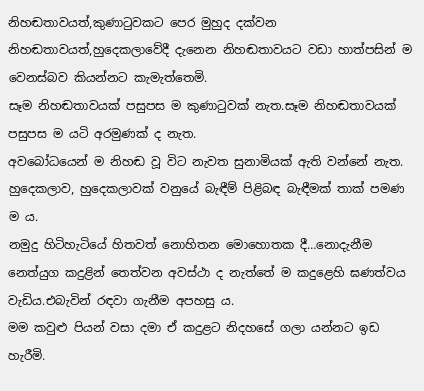නිහඬතාවයත්,කුණාටුවකට පෙර මුහුද දක්වන නිහඬතාවයත්,හුදෙකලාවේදී දැනෙන නිහඬතාවයට වඩා හාත්පසින් ම වෙනස්බව කියන්නට කැමැත්තෙමි.
සෑම නිහඬතාවයක් පසුපස ම කුණාටුවක් නැත.සෑම නිහඬතාවයක් පසුපස ම යටි අරමුණක් ද නැත.
අවබෝධයෙන් ම නිහඬ වූ විට නැවත සුනාමියක් ඇති වන්නේ නැත.
හුදෙකලාව, හුදෙකලාවක් වනුයේ බැඳීම් පිළිබඳ බැඳීමක් තාක් පමණ ම ය.
නමුදු හිටිහැටියේ හිතවත් නොහිතන මොහොතක දී…නොදැනීම නෙත්යුග කදුළින් තෙත්වන අවස්ථා ද නැත්තේ ම කදුළෙහි ඝණත්වය වැඩිය.එබැවින් රඳවා ගැනීම අපහසු ය.
මම කවුළු පියන් වසා දමා ඒ කදුළට නිදහසේ ගලා යන්නට ඉඩ හැරීමි.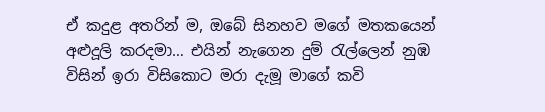ඒ කදුළ අතරින් ම, ඔබේ සිනහව මගේ මතකයෙන් අළුදූලි කරදමා… එයින් නැගෙන දුම් රැල්ලෙන් නුඹ විසින් ඉරා විසිකොට මරා දැමූ මාගේ කවි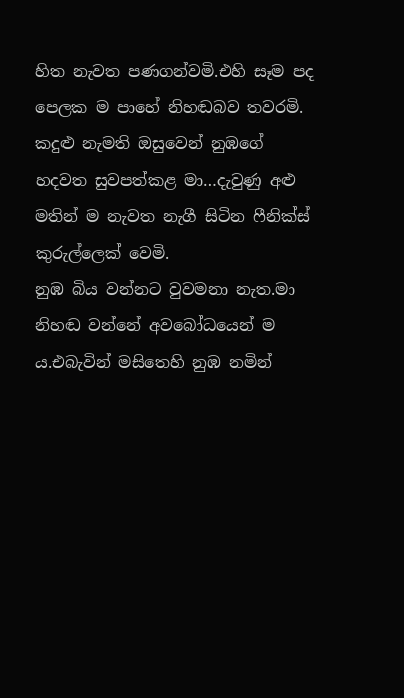හිත නැවත පණගන්වමි.එහි සෑම පද පෙලක ම පාහේ නිහඬබව තවරමි.
කදුළු නැමති ඔසුවෙන් නුඹගේ හදවත සුවපත්කළ මා…දැවුණු අළු මතින් ම නැවත නැගී සිටින ෆීනික්ස් කුරුල්ලෙක් වෙමි.
නුඹ බිය වන්නට වුවමනා නැත.මා නිහඬ වන්නේ අවබෝධයෙන් ම ය.එබැවින් මසිතෙහි නුඹ නමින්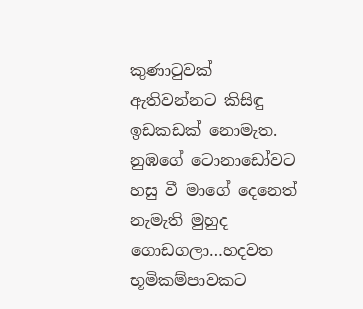කුණාටුවක් ඇතිවන්නට කිසිඳු ඉඩකඩක් නොමැත.
නුඹගේ ටොනාඩෝවට හසු වී මාගේ දෙනෙත් නැමැති මුහුද ගොඩගලා…හදවත භූමිකම්පාවකට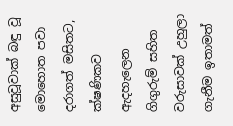අසුවූවාක් බඳු වූ මොහොත පවා දරාගත් මසිතට, ක්ෂණිකව ඇදහැලෙන ගිගුරුම් සහිත වරුසාවක් උහුලා ගැනීම ඉතාමත්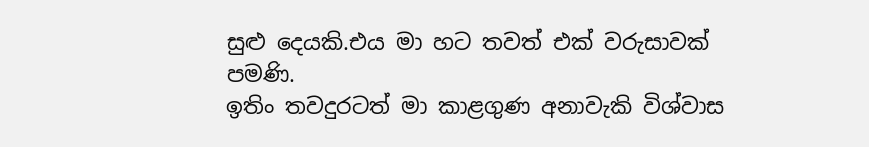සුළු දෙයකි.එය මා හට තවත් එක් වරුසාවක් පමණි.
ඉතිං තවදුරටත් මා කාළගුණ අනාවැකි විශ්වාස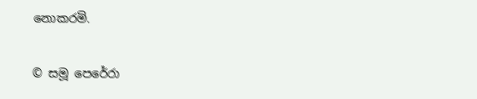නොකරමි.

© සමූ පෙරේරා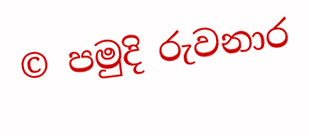© පමුදි රුවනාර